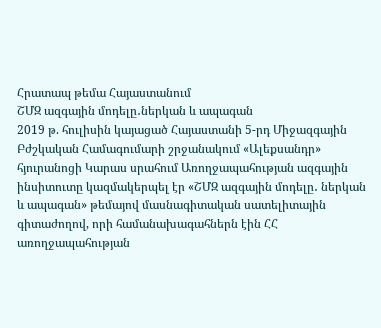Հրատապ թեմա Հայաստանում
ՇՄԶ ազգային մոդելը․ներկան և ապագան
2019 թ. հուլիսին կայացած Հայաստանի 5-րդ Միջազգային Բժշկական Համագումարի շրջանակում «Ալեքսանդր» հյուրանոցի Կարաս սրահում Առողջապահության ազգային ինսիտուտը կազմակերպել էր «ՇՄԶ ազգային մոդելը․ ներկան և ապագան» թեմայով մասնագիտական սատելիտային գիտաժողով, որի համանախագահներն էին ՀՀ առողջապահության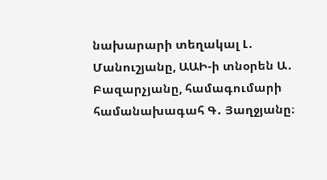նախարարի տեղակալ Լ․ Մանուշյանը, ԱԱԻ-ի տնօրեն Ա․ Բազարչյանը, համագումարի համանախագահ Գ․ Յաղջյանը։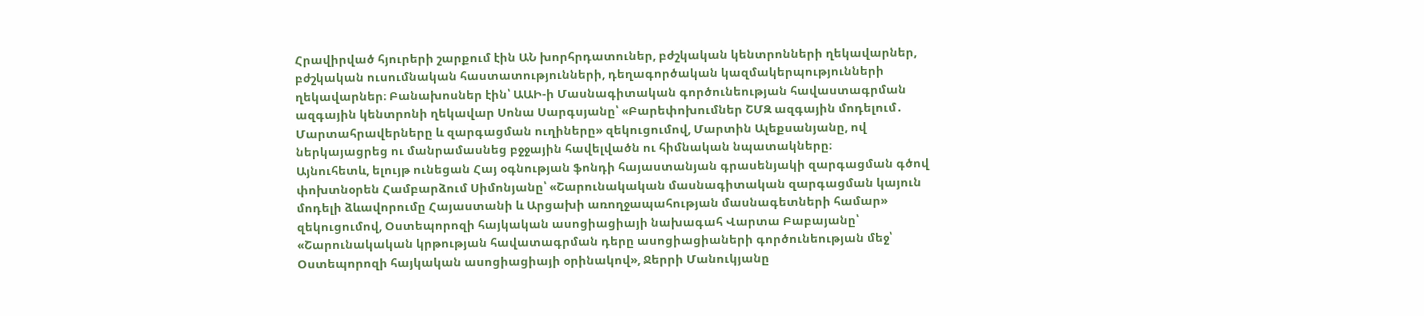Հրավիրված հյուրերի շարքում էին ԱՆ խորհրդատուներ, բժշկական կենտրոնների ղեկավարներ, բժշկական ուսումնական հաստատությունների, դեղագործական կազմակերպությունների ղեկավարներ։ Բանախոսներ էին՝ ԱԱԻ-ի Մասնագիտական գործունեության հավաստագրման ազգային կենտրոնի ղեկավար Սոնա Սարգսյանը՝ «Բարեփոխումներ ՇՄԶ ազգային մոդելում․ Մարտահրավերները և զարգացման ուղիները» զեկուցումով, Մարտին Ալեքսանյանը, ով ներկայացրեց ու մանրամասնեց բջջային հավելվածն ու հիմնական նպատակները։
Այնուհետև, ելույթ ունեցան Հայ օգնության ֆոնդի հայաստանյան գրասենյակի զարգացման գծով փոխտնօրեն Համբարձում Սիմոնյանը՝ «Շարունակական մասնագիտական զարգացման կայուն մոդելի ձևավորումը Հայաստանի և Արցախի առողջապահության մասնագետների համար» զեկուցումով, Օստեպորոզի հայկական ասոցիացիայի նախագահ Վարտա Բաբայանը՝ «Շարունակական կրթության հավատագրման դերը ասոցիացիաների գործունեության մեջ՝ Օստեպորոզի հայկական ասոցիացիայի օրինակով», Ջերրի Մանուկյանը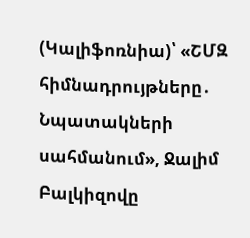(Կալիֆոռնիա)՝ «ՇՄԶ հիմնադրույթները․ Նպատակների սահմանում», Ջալիմ Բալկիզովը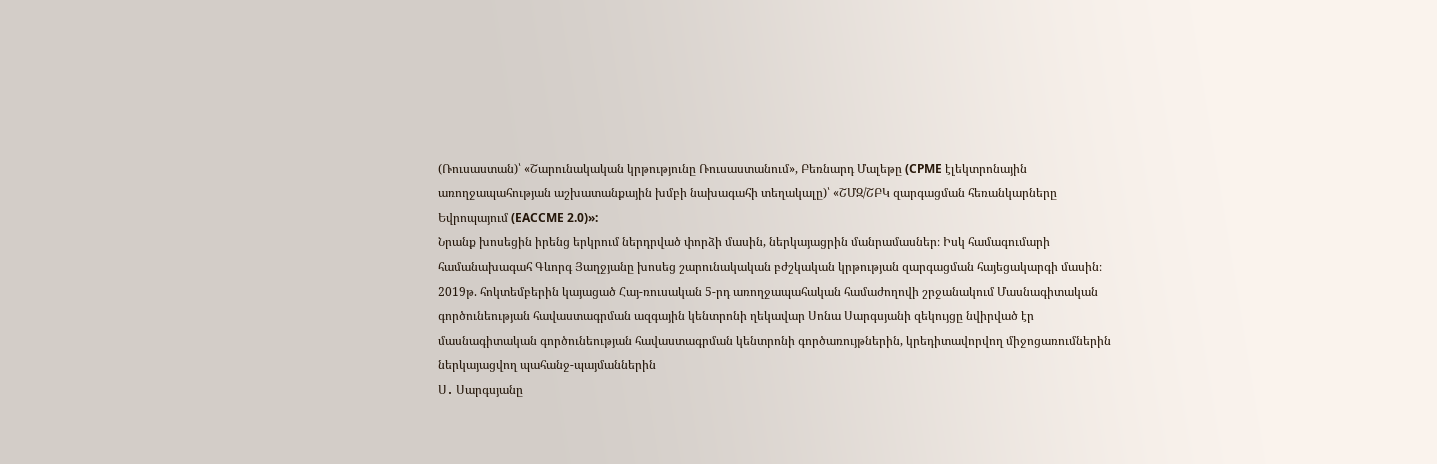(Ռուսաստան)՝ «Շարունակական կրթությունը Ռուսաստանում», Բեռնարդ Մալեթը (CPME էլեկտրոնային առողջապահության աշխատանքային խմբի նախագահի տեղակալը)՝ «ՇՄԶ/ՇԲԿ զարգացման հեռանկարները Եվրոպայում (EACCME 2.0)»:
Նրանք խոսեցին իրենց երկրում ներդրված փորձի մասին, ներկայացրին մանրամասներ։ Իսկ համագումարի համանախագահ Գևորգ Յաղջյանը խոսեց շարունակական բժշկական կրթության զարգացման հայեցակարգի մասին։
2019թ. հոկտեմբերին կայացած Հայ-ռուսական 5-րդ առողջապահական համաժողովի շրջանակում Մասնագիտական գործունեության հավաստագրման ազգային կենտրոնի ղեկավար Սոնա Սարգսյանի զեկույցը նվիրված էր մասնագիտական գործունեության հավաստագրման կենտրոնի գործառույթներին, կրեդիտավորվող միջոցառումներին ներկայացվող պահանջ-պայմաններին
Ս․ Սարգսյանը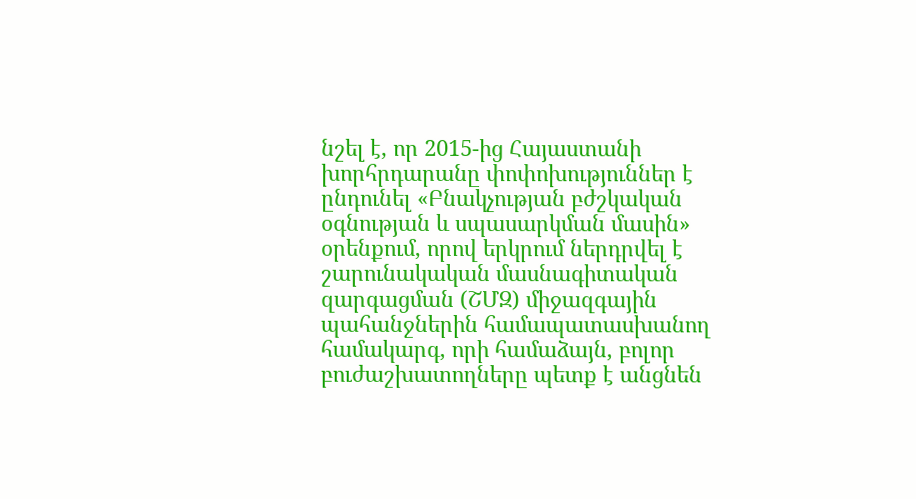նշել է, որ 2015-ից Հայաստանի խորհրդարանը փոփոխություններ է ընդունել «Բնակչության բժշկական օգնության և սպասարկման մասին» օրենքում, որով երկրում ներդրվել է շարունակական մասնագիտական զարգացման (ՇՄԶ) միջազգային պահանջներին համապատասխանող համակարգ, որի համաձայն, բոլոր բուժաշխատողները պետք է անցնեն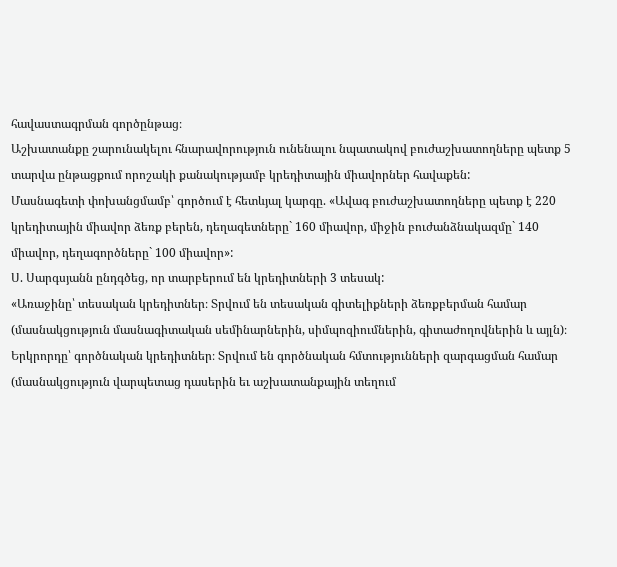հավաստագրման գործընթաց։
Աշխատանքը շարունակելու հնարավորություն ունենալու նպատակով բուժաշխատողները պետք 5 տարվա ընթացքում որոշակի քանակությամբ կրեդիտային միավորներ հավաքեն:
Մասնագետի փոխանցմամբ՝ գործում է հետևյալ կարգը. «Ավագ բուժաշխատողները պետք է 220 կրեդիտային միավոր ձեռք բերեն, դեղագետները` 160 միավոր, միջին բուժանձնակազմը` 140 միավոր, դեղագործները` 100 միավոր»:
Ս. Սարգսյանն ընդգծեց, որ տարբերում են կրեդիտների 3 տեսակ:
«Առաջինը՝ տեսական կրեդիտներ։ Տրվում են տեսական գիտելիքների ձեռքբերման համար (մասնակցություն մասնագիտական սեմինարներին, սիմպոզիումներին, գիտաժողովներին և այլն)։
Երկրորդը՝ գործնական կրեդիտներ։ Տրվում են գործնական հմտությունների զարգացման համար (մասնակցություն վարպետաց դասերին եւ աշխատանքային տեղում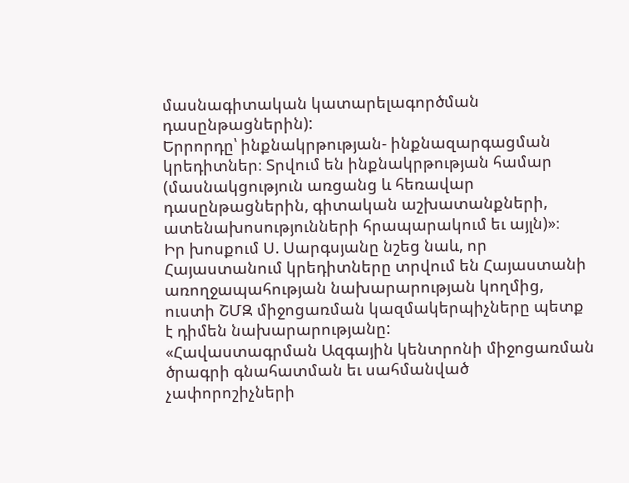մասնագիտական կատարելագործման դասընթացներին):
Երրորդը՝ ինքնակրթության- ինքնազարգացման կրեդիտներ։ Տրվում են ինքնակրթության համար (մասնակցություն առցանց և հեռավար դասընթացներին, գիտական աշխատանքների, ատենախոսությունների հրապարակում եւ այլն)»։
Իր խոսքում Ս. Սարգսյանը նշեց նաև, որ Հայաստանում կրեդիտները տրվում են Հայաստանի առողջապահության նախարարության կողմից, ուստի ՇՄԶ միջոցառման կազմակերպիչները պետք է դիմեն նախարարությանը:
«Հավաստագրման Ազգային կենտրոնի միջոցառման ծրագրի գնահատման եւ սահմանված չափորոշիչների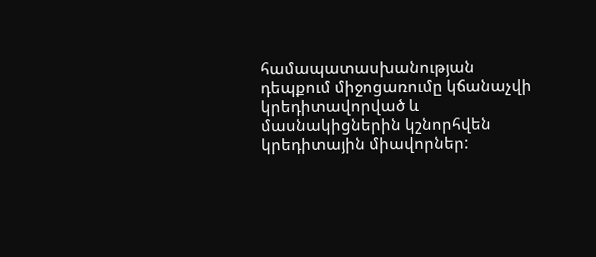համապատասխանության դեպքում միջոցառումը կճանաչվի կրեդիտավորված և մասնակիցներին կշնորհվեն կրեդիտային միավորներ: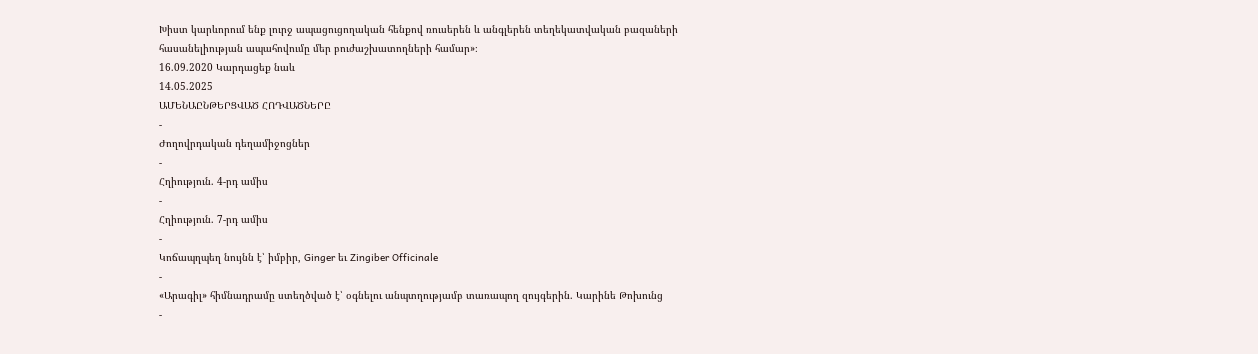Խիստ կարևորում ենք լուրջ ապացուցողական հենքով ռուսերեն և անգլերեն տեղեկատվական բազաների հասանելիության ապահովումը մեր բուժաշխատողների համար»։
16.09.2020 Կարդացեք նաև
14.05.2025
ԱՄԵՆԱԸՆԹԵՐՑՎԱԾ ՀՈԴՎԱԾՆԵՐԸ
-
Ժողովրդական դեղամիջոցներ
-
Հղիություն. 4-րդ ամիս
-
Հղիություն. 7-րդ ամիս
-
Կոճապղպեղ նույնն է՝ իմբիր, Ginger եւ Zingiber Officinale
-
«Արագիլ» հիմնադրամը ստեղծված է՝ օգնելու անպտղությամբ տառապող զույգերին. Կարինե Թոխունց
-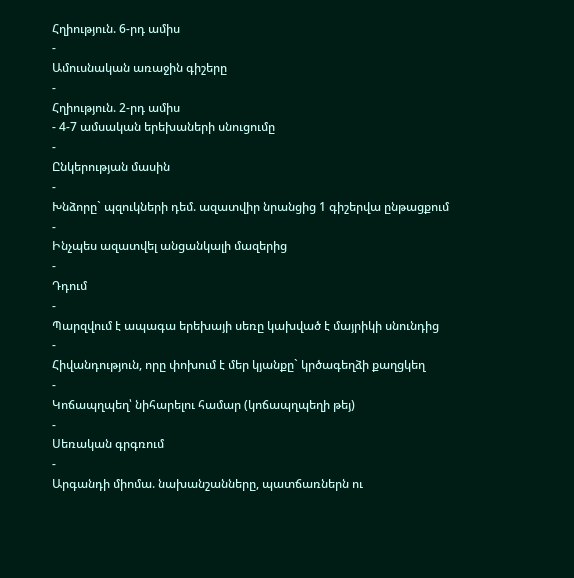Հղիություն. 6-րդ ամիս
-
Ամուսնական առաջին գիշերը
-
Հղիություն. 2-րդ ամիս
- 4-7 ամսական երեխաների սնուցումը
-
Ընկերության մասին
-
Խնձորը` պզուկների դեմ. ազատվիր նրանցից 1 գիշերվա ընթացքում
-
Ինչպես ազատվել անցանկալի մազերից
-
Դդում
-
Պարզվում է ապագա երեխայի սեռը կախված է մայրիկի սնունդից
-
Հիվանդություն, որը փոխում է մեր կյանքը` կրծագեղձի քաղցկեղ
-
Կոճապղպեղ՝ նիհարելու համար (կոճապղպեղի թեյ)
-
Սեռական գրգռում
-
Արգանդի միոմա. նախանշանները, պատճառներն ու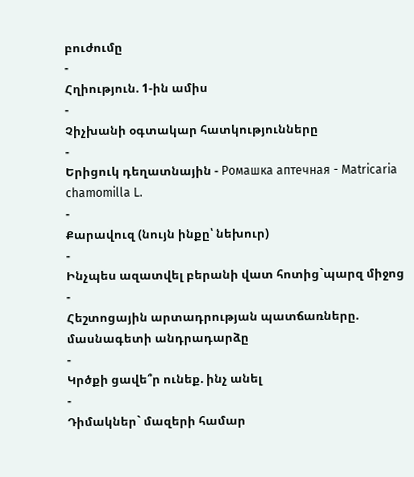բուժումը
-
Հղիություն. 1-ին ամիս
-
Չիչխանի օգտակար հատկությունները
-
Երիցուկ դեղատնային - Ромашка аптечная - Matricaria chamomilla L.
-
Քարավուզ (նույն ինքը՝ նեխուր)
-
Ինչպես ազատվել բերանի վատ հոտից`պարզ միջոց
-
Հեշտոցային արտադրության պատճառները. մասնագետի անդրադարձը
-
Կրծքի ցավե՞ր ունեք. ինչ անել
-
Դիմակներ` մազերի համար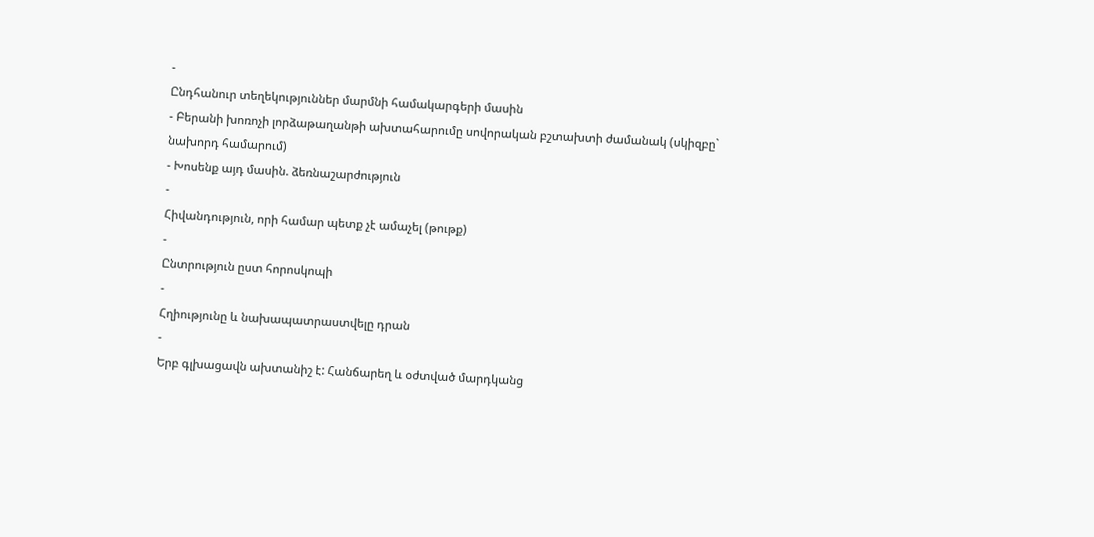-
Ընդհանուր տեղեկություններ մարմնի համակարգերի մասին
- Բերանի խոռոչի լորձաթաղանթի ախտահարումը սովորական բշտախտի ժամանակ (սկիզբը` նախորդ համարում)
- Խոսենք այդ մասին. ձեռնաշարժություն
-
Հիվանդություն, որի համար պետք չէ ամաչել (թութք)
-
Ընտրություն ըստ հորոսկոպի
-
Հղիությունը և նախապատրաստվելը դրան
-
Երբ գլխացավն ախտանիշ է: Հանճարեղ և օժտված մարդկանց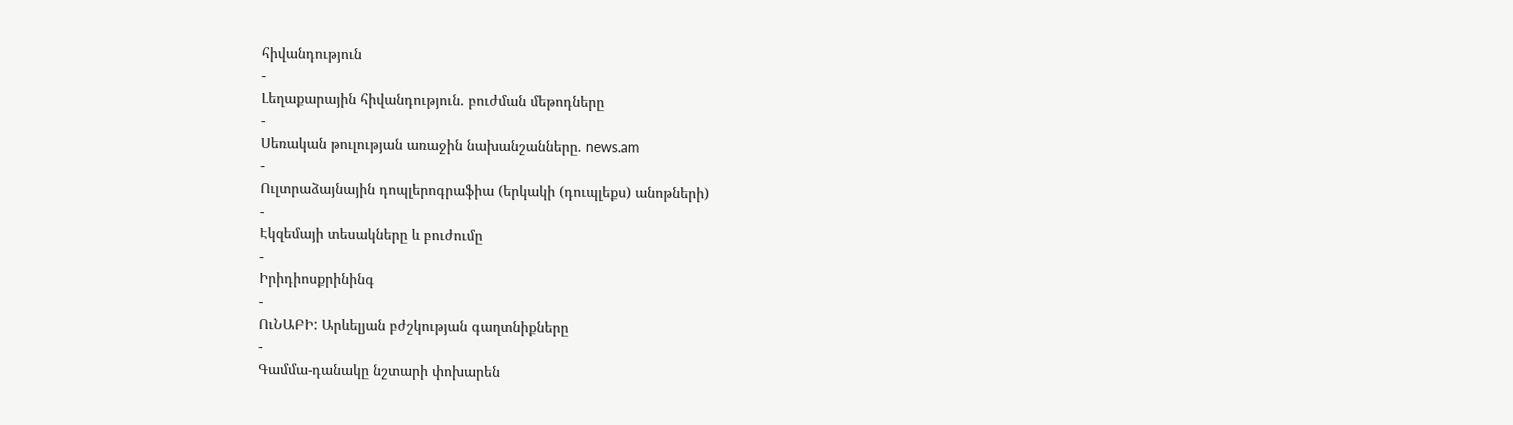հիվանդություն
-
Լեղաքարային հիվանդություն. բուժման մեթոդները
-
Սեռական թուլության առաջին նախանշանները. news.am
-
Ուլտրաձայնային դոպլերոգրաֆիա (երկակի (դուպլեքս) անոթների)
-
Էկզեմայի տեսակները և բուժումը
-
Իրիդիոսքրինինգ
-
ՈւՆԱԲԻ: Արևելյան բժշկության գաղտնիքները
-
Գամմա-դանակը նշտարի փոխարեն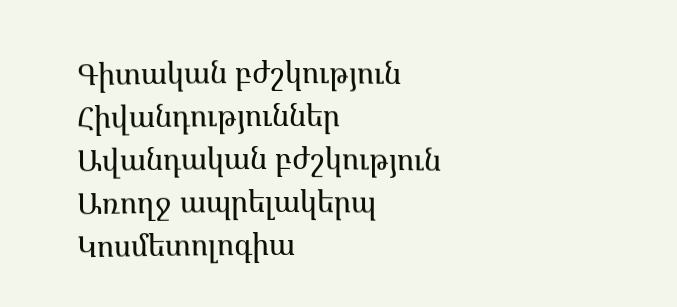Գիտական բժշկություն
Հիվանդություններ
Ավանդական բժշկություն
Առողջ ապրելակերպ
Կոսմետոլոգիա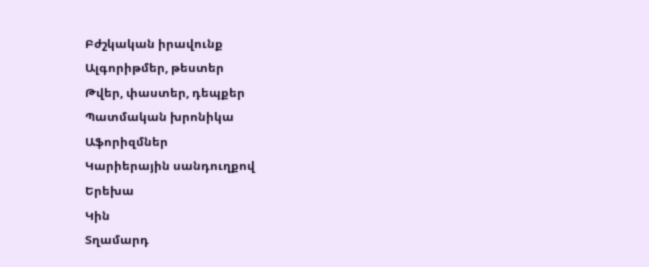Բժշկական իրավունք
Ալգորիթմեր, թեստեր
Թվեր, փաստեր, դեպքեր
Պատմական խրոնիկա
Աֆորիզմներ
Կարիերային սանդուղքով
Երեխա
Կին
Տղամարդ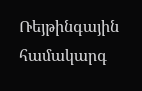Ռեյթինգային համակարգ